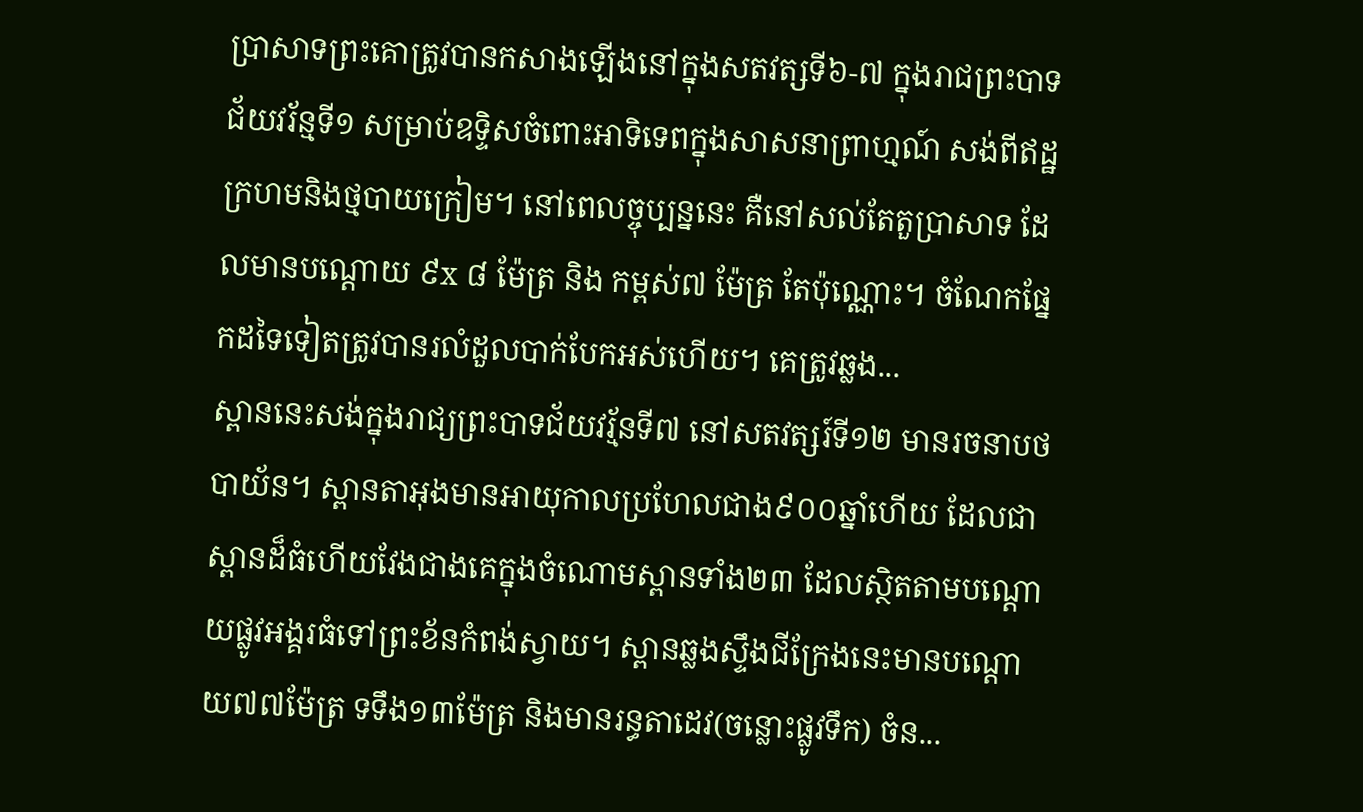ប្រាសាទព្រះគោត្រូវបានកសាងឡើងនៅក្នុងសតវត្សទី៦-៧ ក្នុងរាជព្រះបាទជ័យវរ័ន្មទី១ សម្រាប់ឧទ្ទិសចំពោះអាទិទេពក្នុងសាសនាព្រាហ្មណ៍ សង់ពីឥដ្ឋក្រហមនិងថ្មបាយក្រៀម។ នៅពេលច្ចុប្បន្ននេះ គឺនៅសល់តែតួប្រាសាទ ដែលមានបណ្ដោយ ៩x ៨ ម៉ែត្រ និង កម្ពស់៧ ម៉ែត្រ តែប៉ុណ្ណោះ។ ចំណែកផ្នែកដទៃទៀតត្រូវបានរលំដួលបាក់បែកអស់ហើយ។ គេត្រូវឆ្លង...
ស្ពាននេះសង់ក្នុងរាជ្យព្រះបាទជ័យវរ្ម័នទី៧ នៅសតវត្សរ៍ទី១២ មានរចនាបថបាយ័ន។ ស្ពានតាអុងមានអាយុកាលប្រហែលជាង៩០០ឆ្នាំហើយ ដែលជាស្ពានដ៏ធំហើយវែងជាងគេក្នុងចំណោមស្ពានទាំង២៣ ដែលស្ថិតតាមបណ្ដោយផ្លូវអង្គរធំទៅព្រះខ័នកំពង់ស្វាយ។ ស្ពានឆ្លងស្ទឹងជីក្រែងនេះមានបណ្ដោយ៧៧ម៉ែត្រ ទទឹង១៣ម៉ែត្រ និងមានរន្ធតាដេវ(ចន្លោះផ្លូវទឹក) ចំន...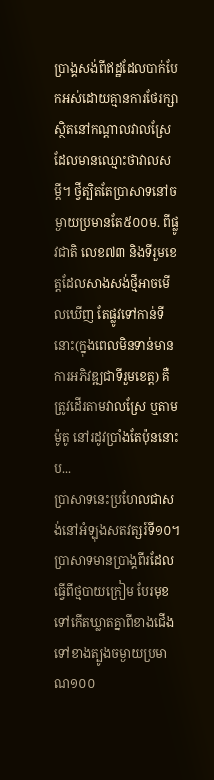ប្រាង្គសង់ពីឥដ្ឋដែលបាក់បែកអស់ដោយគ្មានការថែរក្សា ស្ថិតនៅកណ្ដាលវាលស្រែដែលមានឈ្មោះថាវាលសម្ដី។ ថ្វីត្បិតតែប្រាសាទនៅចម្ងាយប្រមានតែ៥០០ម. ពីផ្លូវជាតិ លេខ៧៣ និងទីរួមខេត្តដែលសាងសង់ថ្មីអាចមើលឃើញ តែផ្លូវទៅកាន់ទីនោះ(ក្នុងពេលមិនទាន់មានការអភិវឌ្ឍជាទីរួមខេត្ត) គឺត្រូវដើរតាមវាលស្រែ ឬតាមម៉ូតូ នៅរដូវប្រាំងតែប៉ុននោះ ប...
ប្រាសាទនេះប្រហែលជាសង់នៅអំឡុងសតវត្សរ៍ទី១០។ ប្រាសាទមានប្រាង្គពីរដែលធ្វើពីថ្មបាយក្រៀម បែរមុខទៅកើតឃ្លាតគ្នាពីខាងជើងទៅខាងត្បូងចម្ងាយប្រមាណ១០០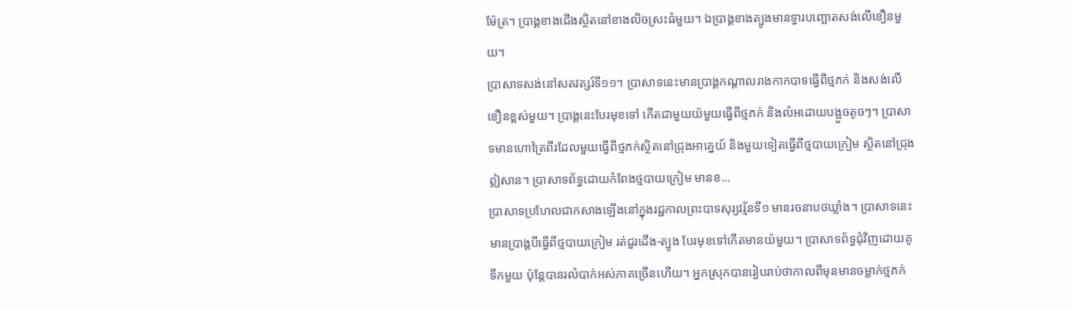ម៉ែត្រ។ ប្រាង្គខាងជើងស្ថិតនៅខាងលិចស្រះធំមួយ។ ឯប្រាង្គខាងត្បូងមានទ្វារបញ្ឆោតសង់លើខឿនមួយ។
ប្រាសាទសង់នៅសតវត្សរ៍ទី១១។ ប្រាសាទនេះមានប្រាង្គកណ្ដាលរាងកាកបាទធ្វើពីថ្មភក់ និងសង់លើខឿនខ្ពស់មួយ។ ប្រាង្គនេះបែរមុខទៅ កើតជាមួយយ៉មួយធ្វើពីថ្មភក់ និងលំអដោយបង្អួចតូចៗ។ ប្រាសាទមានហោត្រៃពីរដែលមួយធ្វើពីថ្មភក់ស្ថិតនៅជ្រុងអាគ្នេយ៍ និងមួយទៀតធ្វើពីថ្មបាយក្រៀម ស្ថិតនៅជ្រុងឦសាន។ ប្រាសាទព័ទ្ធដោយកំពែងថ្មបាយក្រៀម មានខ...
ប្រាសាទប្រហែលជាកសាងឡើងនៅក្នុងរជ្ជកាលព្រះបាទសុរ្យវរ្ម័នទី១ មានរចនាបថឃ្លាំង។ ប្រាសាទនេះមានប្រាង្គបីធ្វើពីថ្មបាយក្រៀម រត់ជួរដើង-ត្បូង បែរមុខទៅកើតមានយ៉មួយ។ ប្រាសាទព័ទ្ធជុំវិញដោយគូទឹកមួយ ប៉ុន្តែបានរលំបាក់អស់ភាគច្រើនហើយ។ អ្នកស្រុកបានរៀបរាប់ថាកាលពីមុនមានចម្លាក់ថ្មភក់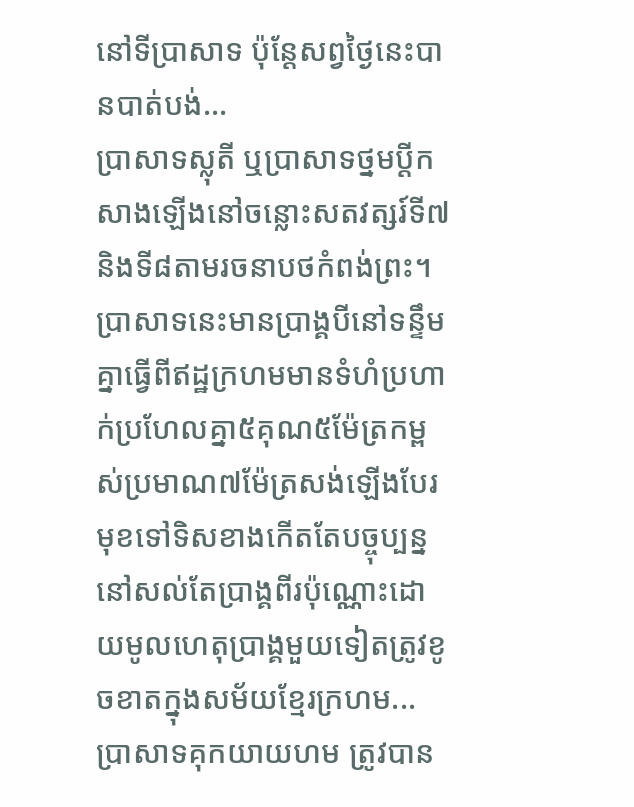នៅទីប្រាសាទ ប៉ុន្តែសព្វថ្ងៃនេះបានបាត់បង់...
ប្រាសាទស្លុតី ឬប្រាសាទថ្នមប្តីកសាងឡើងនៅចន្លោះសតវត្សរ៍ទី៧ និងទី៨តាមរចនាបថកំពង់ព្រះ។ ប្រាសាទនេះមានប្រាង្គបីនៅទន្ទឹមគ្នាធ្វើពីឥដ្ឋក្រហមមានទំហំប្រហាក់ប្រហែលគ្នា៥គុណ៥ម៉ែត្រកម្ពស់ប្រមាណ៧ម៉ែត្រសង់ឡើងបែរមុខទៅទិសខាងកើតតែបច្ចុប្បន្ននៅសល់តែប្រាង្គពីរប៉ុណ្ណោះដោយមូលហេតុប្រាង្គមួយទៀតត្រូវខូចខាតក្នុងសម័យខ្មែរក្រហម...
ប្រាសាទគុកយាយហម ត្រូវបាន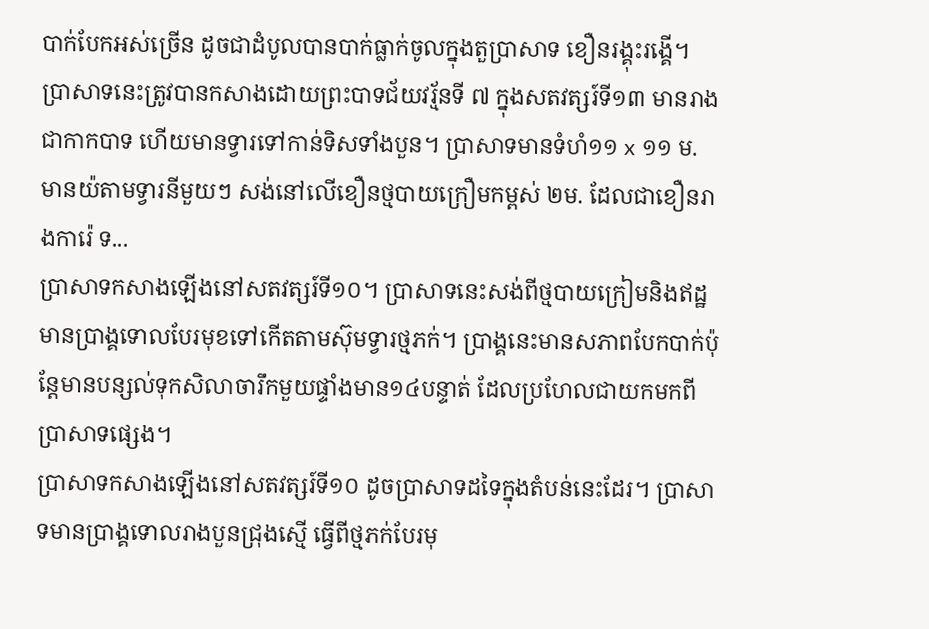បាក់បែកអស់ច្រើន ដូចជាដំបូលបានបាក់ធ្លាក់ចូលក្នុងតួប្រាសាទ ខឿនរង្គុះរង្គើ។ ប្រាសាទនេះត្រូវបានកសាងដោយព្រះបាទជ័យវរ្ម័នទី ៧ ក្នុងសតវត្សរ៍ទី១៣ មានរាងជាកាកបាទ ហើយមានទ្វារទៅកាន់ទិសទាំងបួន។ ប្រាសាទមានទំហំ១១ x ១១ ម. មានយ៉តាមទ្វារនីមួយៗ សង់នៅលើខឿនថ្មបាយក្រឿមកម្ពស់ ២ម. ដែលជាខឿនរាងការ៉េ ទ...
ប្រាសាទកសាងឡើងនៅសតវត្សរ៍ទី១០។ ប្រាសាទនេះសង់ពីថ្មបាយក្រៀមនិងឥដ្ឋមានប្រាង្គទោលបែរមុខទៅកើតតាមស៊ុមទ្វារថ្មភក់។ ប្រាង្គនេះមានសភាពបែកបាក់ប៉ុន្តែមានបន្សល់ទុកសិលាចារឹកមួយផ្ទាំងមាន១៤បន្ទាត់ ដែលប្រហែលជាយកមកពីប្រាសាទផ្សេង។
ប្រាសាទកសាងឡើងនៅសតវត្សរ៍ទី១០ ដូចប្រាសាទដទៃក្នុងតំបន់នេះដែរ។ ប្រាសាទមានប្រាង្គទោលរាងបួនជ្រុងស្មើ ធ្វើពីថ្មភក់បែរមុ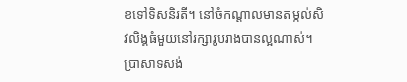ខទៅទិសនិរតី។ នៅចំកណ្ដាលមានតម្កល់សិវលិង្គធំមួយនៅរក្សារូបរាងបានល្អណាស់។
ប្រាសាទសង់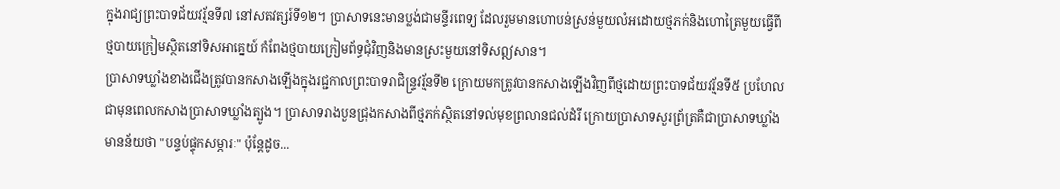ក្នុងរាជ្យព្រះបាទជ័យវរ្ម័នទី៧ នៅសតវត្សរ៍ទី១២។ ប្រាសាទនេះមានប្លង់ជាមន្ទីរពេទ្យ ដែលរួមមានហោបន់ស្រន់មួយលំអដោយថ្មភក់និងហោត្រៃមួយធ្វើពីថ្មបាយក្រៀមស្ថិតនៅទិសអាគ្នេយ៍ កំពែងថ្មបាយក្រៀមព័ទ្ធជុំវិញនិងមានស្រះមួយនៅទិសឦសាន។
ប្រាសាទឃ្លាំងខាងជើងត្រូវបានកសាងឡើងក្នុងរជ្ជកាលព្រះបាទរាជិន្ទ្រវរ្ម័នទី២ ក្រោយមកត្រូវបានកសាងឡើងវិញពីថ្មដោយព្រះបាទជ័យវរ្ម័នទី៥ ប្រហែលជាមុនពេលកសាងប្រាសាទឃ្លាំងត្បូង។ ប្រាសាទរាងបួនជ្រុងកសាងពីថ្មភក់ស្ថិតនៅទល់មុខព្រលានជល់ដំរី ក្រោយប្រាសាទសួរព្រ័ត្រគឺជាប្រាសាទឃ្លាំង មានន័យថា "បន្ទប់ផ្ទុកសម្ភារៈ" ប៉ុន្តែដូច...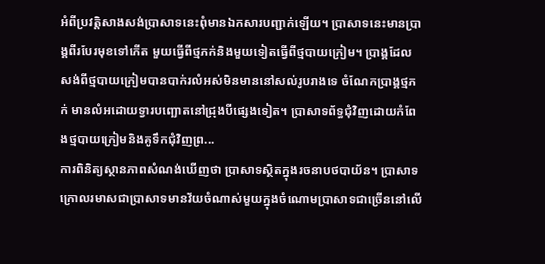អំពីប្រវត្តិសាងសង់ប្រាសាទនេះពុំមានឯកសារបញ្ជាក់ឡើយ។ ប្រាសាទនេះមានប្រាង្គពីរបែរមុខទៅកើត មួយធ្វើពីថ្មភក់និងមួយទៀតធ្វើពីថ្មបាយក្រៀម។ ប្រាង្គដែលសង់ពីថ្មបាយក្រៀមបានបាក់រលំអស់មិនមាននៅសល់រូបរាងទេ ចំណែកប្រាង្គថ្មភក់ មានលំអដោយទ្វារបញ្ឆោតនៅជ្រុងបីផ្សេងទៀត។ ប្រាសាទព័ទ្ធជុំវិញដោយកំពែងថ្មបាយក្រៀមនិងគូទឹកជុំវិញព្រ...
ការពិនិត្យស្ថានភាពសំណង់ឃើញថា ប្រាសាទស្ថិតក្នុងរចនាបថបាយ័ន។ ប្រាសាទក្រោលរមាសជាប្រាសាទមានវ័យចំណាស់មួយក្នុងចំណោមប្រាសាទជាច្រើននៅលើ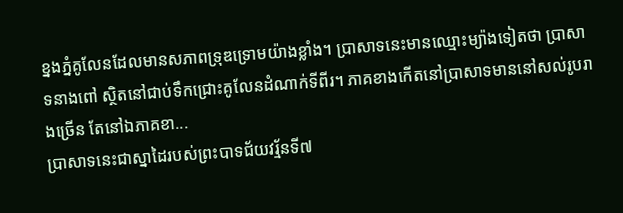ខ្នងភ្នំគូលែនដែលមានសភាពទ្រុឌទ្រោមយ៉ាងខ្លាំង។ ប្រាសាទនេះមានឈ្មោះម្យ៉ាងទៀតថា ប្រាសាទនាងពៅ ស្ថិតនៅជាប់ទឹកជ្រោះគូលែនដំណាក់ទីពីរ។ ភាគខាងកើតនៅប្រាសាទមាននៅសល់រូបរាងច្រើន តែនៅឯភាគខា...
ប្រាសាទនេះជាស្នាដៃរបស់ព្រះបាទជ័យវរ្ម័នទី៧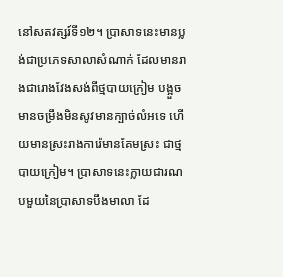នៅសតវត្សរ៍ទី១២។ ប្រាសាទនេះមានប្លង់ជាប្រភេទសាលាសំណាក់ ដែលមានរាងជារោងវែងសង់ពីថ្មបាយក្រៀម បង្អួចមានចម្រឹងមិនសូវមានក្បាច់លំអទេ ហើយមានស្រះរាងការ៉េមានគែមស្រះ ជាថ្មបាយក្រៀម។ ប្រាសាទនេះក្លាយជារណបមួយនៃប្រាសាទបឹងមាលា ដែ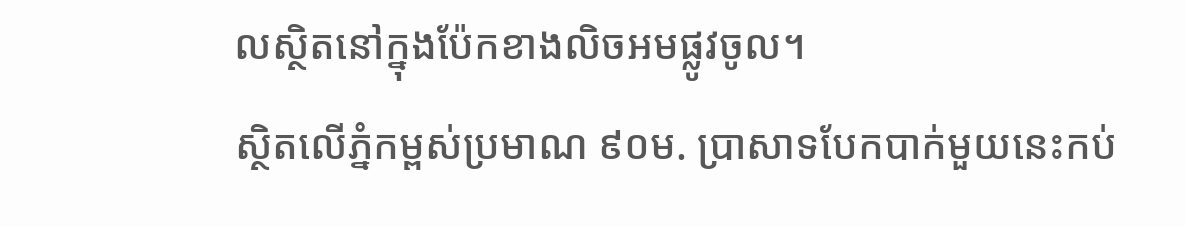លស្ថិតនៅក្នុងប៉ែកខាងលិចអមផ្លូវចូល។
ស្ថិតលើភ្នំកម្ពស់ប្រមាណ ៩០ម. ប្រាសាទបែកបាក់មួយនេះកប់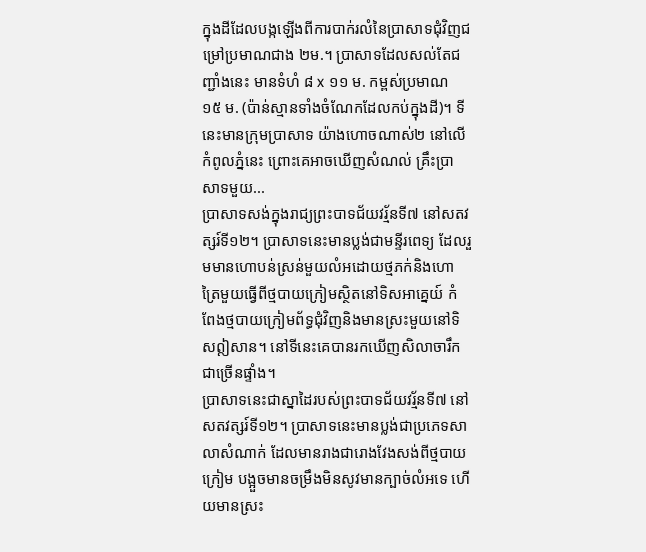ក្នុងដីដែលបង្កឡើងពីការបាក់រលំនៃប្រាសាទជុំវិញជម្រៅប្រមាណជាង ២ម.។ ប្រាសាទដែលសល់តែជញ្ជាំងនេះ មានទំហំ ៨ x ១១ ម. កម្ពស់ប្រមាណ ១៥ ម. (ប៉ាន់ស្មានទាំងចំណែកដែលកប់ក្នុងដី)។ ទីនេះមានក្រុមប្រាសាទ យ៉ាងហោចណាស់២ នៅលើកំពូលភ្នំនេះ ព្រោះគេអាចឃើញសំណល់ គ្រឹះប្រាសាទមួយ...
ប្រាសាទសង់ក្នុងរាជ្យព្រះបាទជ័យវរ្ម័នទី៧ នៅសតវត្សរ៍ទី១២។ ប្រាសាទនេះមានប្លង់ជាមន្ទីរពេទ្យ ដែលរួមមានហោបន់ស្រន់មួយលំអដោយថ្មភក់និងហោត្រៃមួយធ្វើពីថ្មបាយក្រៀមស្ថិតនៅទិសអាគ្នេយ៍ កំពែងថ្មបាយក្រៀមព័ទ្ធជុំវិញនិងមានស្រះមួយនៅទិសឦសាន។ នៅទីនេះគេបានរកឃើញសិលាចារឹកជាច្រើនផ្ទាំង។
ប្រាសាទនេះជាស្នាដៃរបស់ព្រះបាទជ័យវរ្ម័នទី៧ នៅសតវត្សរ៍ទី១២។ ប្រាសាទនេះមានប្លង់ជាប្រភេទសាលាសំណាក់ ដែលមានរាងជារោងវែងសង់ពីថ្មបាយក្រៀម បង្អួចមានចម្រឹងមិនសូវមានក្បាច់លំអទេ ហើយមានស្រះ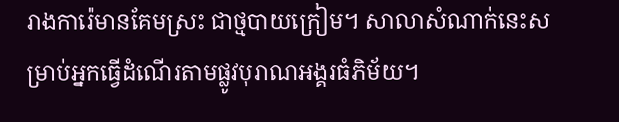រាងការ៉េមានគែមស្រះ ជាថ្មបាយក្រៀម។ សាលាសំណាក់នេះសម្រាប់អ្នកធ្វើដំណើរតាមផ្លូវបុរាណអង្គរធំភិម័យ។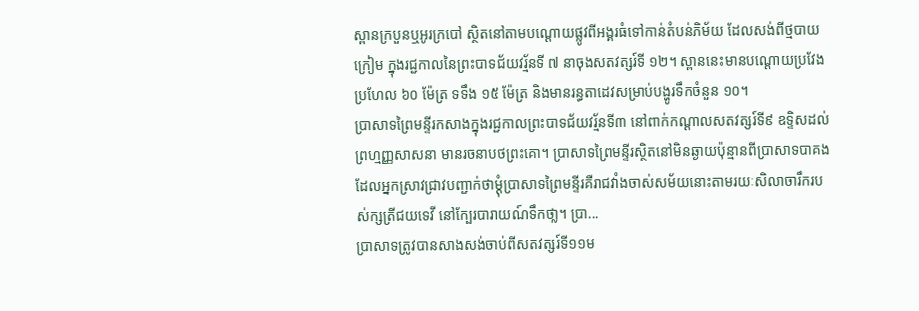ស្ពានក្របួនឬអូរក្របៅ ស្ថិតនៅតាមបណ្ដោយផ្លូវពីអង្គរធំទៅកាន់តំបន់ភិម័យ ដែលសង់ពីថ្មបាយក្រៀម ក្នុងរជ្ជកាលនៃព្រះបាទជ័យវរ្ម័នទី ៧ នាចុងសតវត្សរ៍ទី ១២។ ស្ពាននេះមានបណ្ដោយប្រវែងប្រហែល ៦០ ម៉ែត្រ ទទឹង ១៥ ម៉ែត្រ និងមានរន្ធតាដេវសម្រាប់បង្ហូរទឹកចំនួន ១០។
ប្រាសាទព្រៃមន្ទីរកសាងក្នុងរជ្ជកាលព្រះបាទជ័យវរ្ម័នទី៣ នៅពាក់កណ្ដាលសតវត្សរ៍ទី៩ ឧទ្ទិសដល់ព្រហ្មញ្ញសាសនា មានរចនាបថព្រះគោ។ ប្រាសាទព្រៃមន្ទីរស្ថិតនៅមិនឆ្ងាយប៉ុន្មានពីប្រាសាទបាគង ដែលអ្នកស្រាវជ្រាវបញ្ជាក់ថាម្ដុំប្រាសាទព្រៃមន្ទីរគឺរាជវាំងចាស់សម័យនោះតាមរយៈសិលាចារឹករបស់ក្សត្រីជយទេវី នៅក្បែរបារាយណ៍ទឹកថា្ល។ ប្រា...
ប្រាសាទត្រូវបានសាងសង់ចាប់ពីសតវត្សរ៍ទី១១ម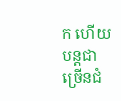ក ហើយបន្តជាច្រើនជំ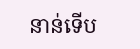នាន់ទើប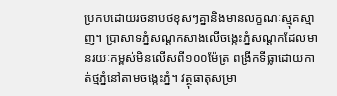ប្រកបដោយរចនាបថខុសៗគ្នានិងមានលក្ខណៈស្មុគស្មាញ។ ប្រាសាទភ្នំសណ្ដកសាងលើចង្កេះភ្នំសណ្ដកដែលមានរយៈកម្ពស់មិនលើសពី១០០ម៉ែត្រ ពង្រីកទីធ្លាដោយកាត់ថ្មភ្នំនៅតាមចង្កេះភ្នំ។ វត្ថុធាតុសម្រា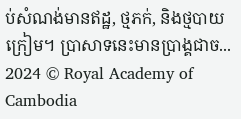ប់សំណង់មានឥដ្ឋ, ថ្មភក់, និងថ្មបាយក្រៀម។ ប្រាសាទនេះមានប្រាង្គជាច...
2024 © Royal Academy of Cambodia